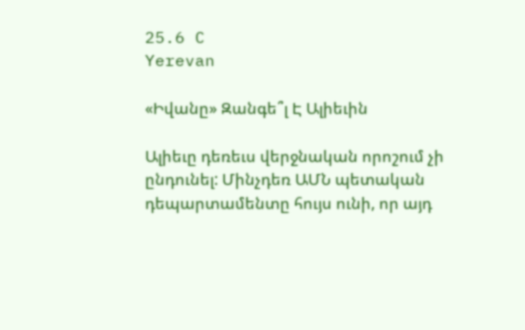25.6 C
Yerevan

«Իվանը» Զանգե՞լ Է Ալիեւին

Ալիեւը դեռեւս վերջնական որոշում չի ընդունել: Մինչդեռ ԱՄՆ պետական դեպարտամենտը հույս ունի, որ այդ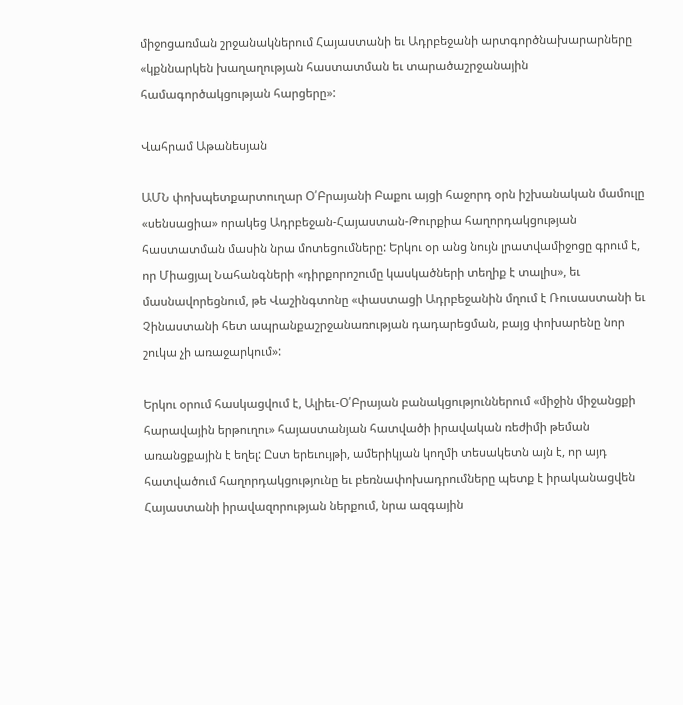միջոցառման շրջանակներում Հայաստանի եւ Ադրբեջանի արտգործնախարարները «կքննարկեն խաղաղության հաստատման եւ տարածաշրջանային համագործակցության հարցերը»:

Վահրամ Աթանեսյան

ԱՄՆ փոխպետքարտուղար Օ՛Բրայանի Բաքու այցի հաջորդ օրն իշխանական մամուլը «սենսացիա» որակեց Ադրբեջան-Հայաստան-Թուրքիա հաղորդակցության հաստատման մասին նրա մոտեցումները: Երկու օր անց նույն լրատվամիջոցը գրում է, որ Միացյալ Նահանգների «դիրքորոշումը կասկածների տեղիք է տալիս», եւ մասնավորեցնում, թե Վաշինգտոնը «փաստացի Ադրբեջանին մղում է Ռուսաստանի եւ Չինաստանի հետ ապրանքաշրջանառության դադարեցման, բայց փոխարենը նոր շուկա չի առաջարկում»:

Երկու օրում հասկացվում է, Ալիեւ‑Օ՛Բրայան բանակցություններում «միջին միջանցքի հարավային երթուղու» հայաստանյան հատվածի իրավական ռեժիմի թեման առանցքային է եղել: Ըստ երեւույթի, ամերիկյան կողմի տեսակետն այն է, որ այդ հատվածում հաղորդակցությունը եւ բեռնափոխադրումները պետք է իրականացվեն Հայաստանի իրավազորության ներքում, նրա ազգային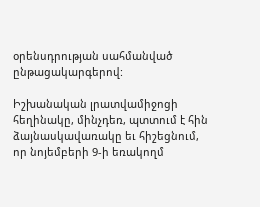օրենսդրության սահմանված ընթացակարգերով:

Իշխանական լրատվամիջոցի հեղինակը, մինչդեռ, պտտում է հին ձայնասկավառակը եւ հիշեցնում, որ նոյեմբերի 9‑ի եռակողմ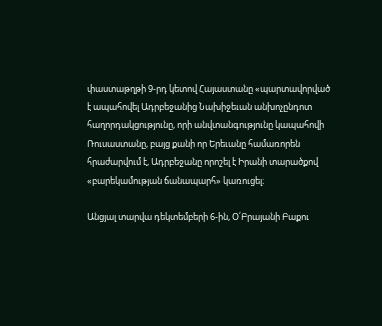փաստաթղթի 9‑րդ կետով Հայաստանը «պարտավորված է ապահովել Ադրբեջանից Նախիջեւան անխոչընդոտ հաղորդակցությունը, որի անվտանգությունը կապահովի Ռուսաստանը, բայց քանի որ Երեւանը համառորեն հրաժարվում է, Ադրբեջանը որոշել է Իրանի տարածքով «բարեկամության ճանապարհ» կառուցել։

Անցյալ տարվա դեկտեմբերի 6‑ին, Օ՛Բրայանի Բաքու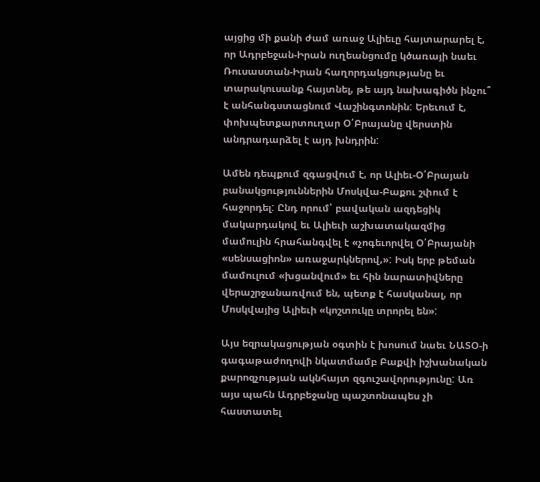այցից մի քանի ժամ առաջ Ալիեւը հայտարարել է, որ Ադրբեջան-Իրան ուղեանցումը կծառայի նաեւ Ռուսաստան-Իրան հաղորդակցությանը եւ տարակուսանք հայտնել, թե այդ նախագիծն ինչու՞ է անհանգստացնում Վաշինգտոնին: Երեւում է, փոխպետքարտուղար Օ՛Բրայանը վերստին անդրադարձել է այդ խնդրին:

Ամեն դեպքում զգացվում է, որ Ալիեւ‑Օ՛Բրայան բանակցություններին Մոսկվա-Բաքու շփում է հաջորդել: Ընդ որում՝ բավական ազդեցիկ մակարդակով եւ Ալիեւի աշխատակազմից մամուլին հրահանգվել է «չոգեւորվել Օ՛Բրայանի «սենսացիոն» առաջարկներով,»: Իսկ երբ թեման մամուլում «խցանվում» եւ հին նարատիվները վերաշրջանառվում են, պետք է հասկանալ, որ Մոսկվայից Ալիեւի «կոշտուկը տրորել են»:

Այս եզրակացության օգտին է խոսում նաեւ ՆԱՏՕ‑ի գագաթաժողովի նկատմամբ Բաքվի իշխանական քարոզչության ակնհայտ զգուշավորությունը: Առ այս պահն Ադրբեջանը պաշտոնապես չի հաստատել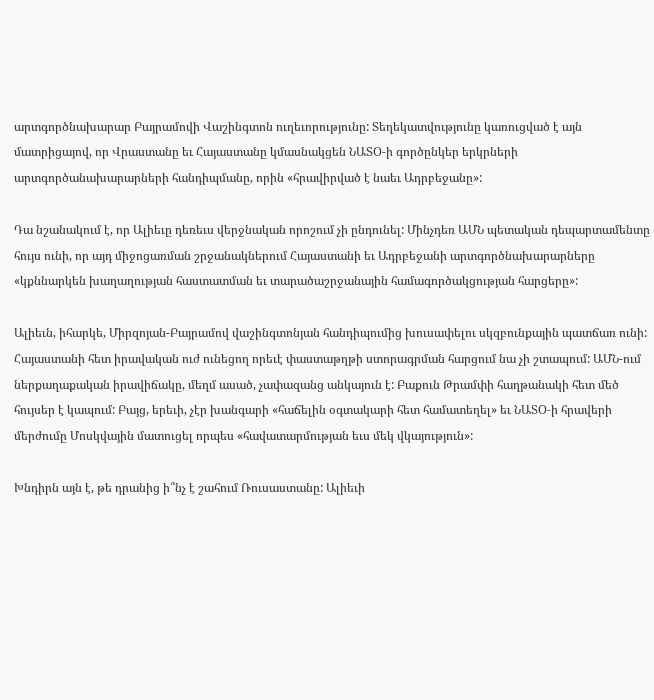արտգործնախարար Բայրամովի Վաշինգտոն ուղեւորությունը: Տեղեկատվությունը կառուցված է այն մատրիցայով, որ Վրաստանը եւ Հայաստանը կմասնակցեն ՆԱՏՕ‑ի գործընկեր երկրների արտգործանախարարների հանդիպմանը, որին «հրավիրված է նաեւ Ադրբեջանը»:

Դա նշանակում է, որ Ալիեւը դեռեւս վերջնական որոշում չի ընդունել: Մինչդեռ ԱՄՆ պետական դեպարտամենտը հույս ունի, որ այդ միջոցառման շրջանակներում Հայաստանի եւ Ադրբեջանի արտգործնախարարները «կքննարկեն խաղաղության հաստատման եւ տարածաշրջանային համագործակցության հարցերը»:

Ալիեւն, իհարկե, Միրզոյան-Բայրամով վաշինգտոնյան հանդիպումից խուսափելու սկզբունքային պատճառ ունի: Հայաստանի հետ իրավական ուժ ունեցող որեւէ փաստաթղթի ստորագրման հարցում նա չի շտապում: ԱՄՆ-ում ներքաղաքական իրավիճակը, մեղմ ասած, չափազանց անկայուն է: Բաքուն Թրամփի հաղթանակի հետ մեծ հույսեր է կապում: Բայց, երեւի, չէր խանգարի «հաճելին օգտակարի հետ համատեղել» եւ ՆԱՏՕ‑ի հրավերի մերժումը Մոսկվային մատուցել որպես «հավատարմության եւս մեկ վկայություն»:

Խնդիրն այն է, թե դրանից ի՞նչ է շահում Ռուսաստանը: Ալիեւի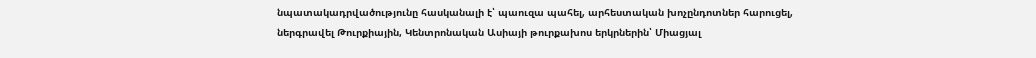նպատակադրվածությունը հասկանալի է՝ պաուզա պահել, արհեստական խոչընդոտներ հարուցել, ներգրավել Թուրքիային, Կենտրոնական Ասիայի թուրքախոս երկրներին՝ Միացյալ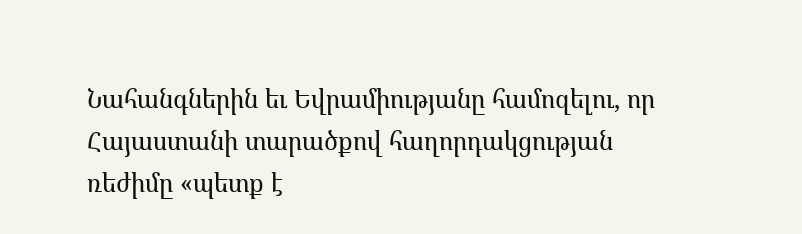Նահանգներին եւ Եվրամիությանը համոզելու, որ Հայաստանի տարածքով հաղորդակցության ռեժիմը «պետք է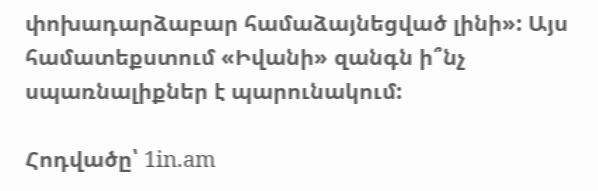փոխադարձաբար համաձայնեցված լինի»: Այս համատեքստում «Իվանի» զանգն ի՞նչ սպառնալիքներ է պարունակում:

Հոդվածը՝ 1in.am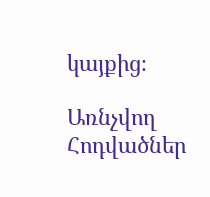կայքից։

Առնչվող Հոդվածներ